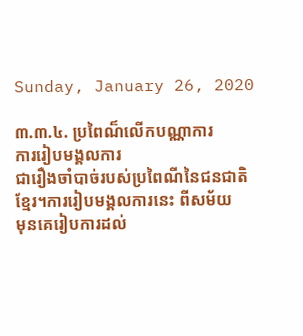Sunday, January 26, 2020

៣.៣.៤. ប្រពៃណ៏លើកបណ្ណាការ
ការរៀបមង្គលការ
ជារឿងចាំបាច់របស់ប្រពៃណីនៃជនជាតិខ្មែរ។ការរៀបមង្គលការនេះ ពីសម័យ
មុនគេរៀបការដល់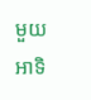មួយអាទិ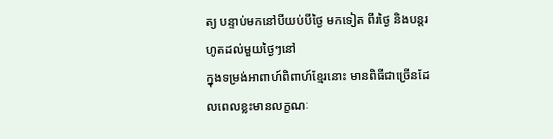ត្យ បន្ទាប់មកនៅបីយប់បីថ្ងៃ មកទៀត ពីរថ្ងៃ និងបន្តរហូតដល់មួយថ្ងៃៗនៅ
ក្នុងទម្រង់អាពាហ៍ពិពាហ៍ខ្មែរនោះ មានពិធីជាច្រើនដែលពេលខ្លះមានលក្ខណៈ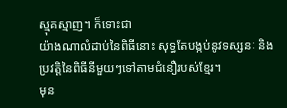ស្មុគស្មាញ។ ក៏ទោះជា
យ៉ាងណាលំដាប់នៃពិធីនោះ សុទ្ធតែបង្កប់នូវទស្សនៈ និងប្រវត្តិនៃពិធីនីមួយៗទៅតាមជំនឿរបស់ខ្មែរ។
មុន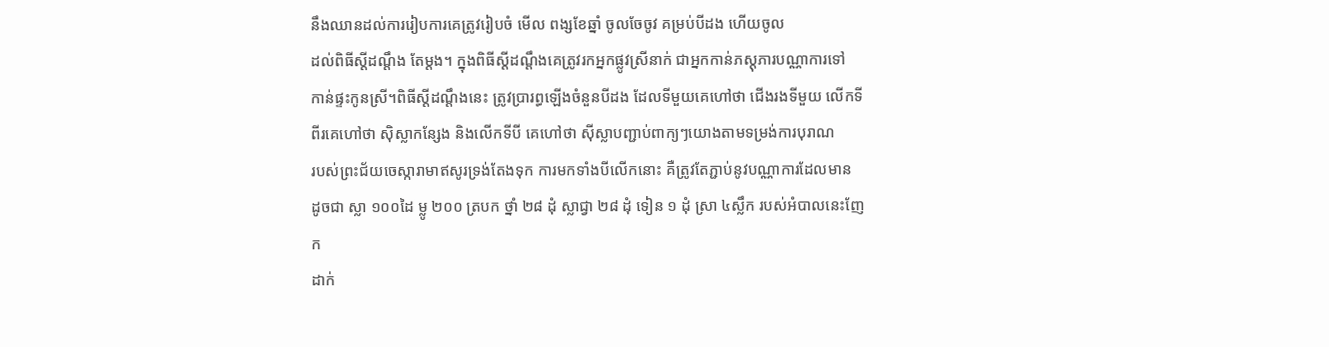នឹងឈានដល់ការរៀបការគេត្រូវរៀបចំ មើល ពង្សខែឆ្នាំ ចូលចែចូវ គម្រប់បីដង ហើយចូល
ដល់ពិធីស្តីដណ្តឹង តែម្តង។ ក្នុងពិធីស្តីដណ្តឹងគេត្រូវរកអ្នកផ្លូវស្រីនាក់ ជាអ្នកកាន់ភស្តុភារបណ្ណាការទៅ
កាន់ផ្ទះកូនស្រី។ពិធីស្តីដណ្តឹងនេះ ត្រូវប្រារព្ធឡើងចំនួនបីដង ដែលទីមួយគេហៅថា ជើងរងទីមួយ លើកទី
ពីរគេហៅថា ស៊ិស្លាកន្សែង និងលើកទីបី គេហៅថា ស៊ីស្លាបញ្ជាប់ពាក្យៗយោងតាមទម្រង់ការបុរាណ
របស់ព្រះជ័យចេស្ការាមាឥសូរទ្រង់តែងទុក ការមកទាំងបីលើកនោះ គឺត្រូវតែភ្ជាប់នូវបណ្ណាការដែលមាន
ដូចជា ស្លា ១០០ដៃ ម្លូ ២០០ ត្របក ថ្នាំ ២៨ ដុំ ស្លាជ្វា ២៨ ដុំ ទៀន ១ ដុំ ស្រា ៤ស្លឹក របស់អំបាលនេះញែក
ដាក់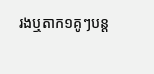រងឬតាក១គូៗបន្ត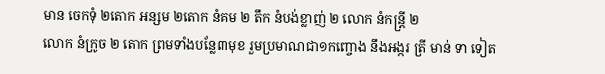មាន ចេកទុំ ២តោក អន្សម ២តោក នំគម ២ តឹក នំបង់ខ្លាញ់ ២ លោក នំកន្ត្រី ២
លោក នំក្រូច ២ តោក ព្រមទាំងបន្លែ៣មុខ រួមប្រមាណជា១កញ្ចោង នឹងអង្ករ ត្រី មាន់ ទា ទៀត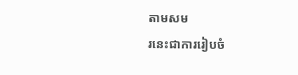តាមសម
រនេះជាការរៀបចំ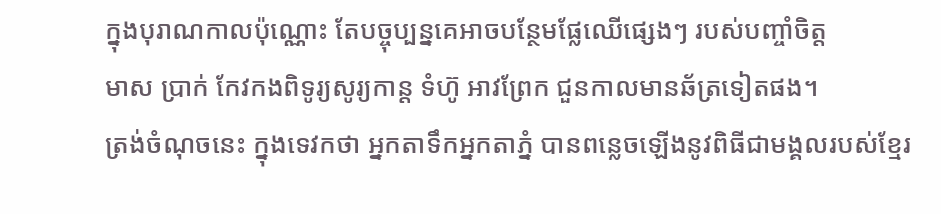ក្នុងបុរាណកាលប៉ុណ្ណោះ តែបច្ចុប្បន្នគេអាចបន្ថែមផ្លែឈើផ្សេងៗ របស់បញ្ចាំចិត្ត
មាស ប្រាក់ កែវកងពិទូរ្យសូរ្យកាន្ត ទំហ៊ូ អាវព្រែក ជួនកាលមានឆ័ត្រទៀតផង។
ត្រង់ចំណុចនេះ ក្នុងទេវកថា អ្នកតាទឹកអ្នកតាភ្នំ បានពន្លេចឡើងនូវពិធីជាមង្គលរបស់ខ្មែរ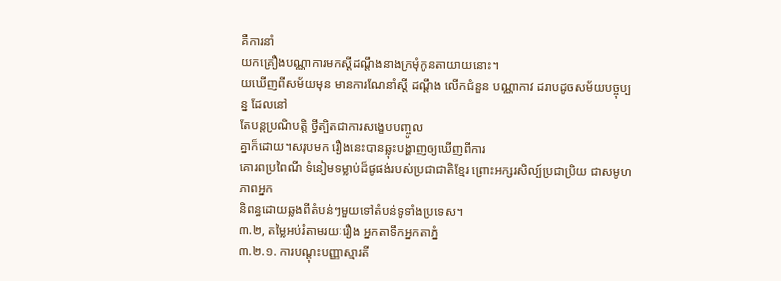គឺការនាំ
យកគ្រឿងបណ្ណាការមកស្តីដណ្តឹងនាងក្រមុំកូនតាយាយនោះ។
យឃើញពីសម័យមុន មានការណែនាំស្តី ដណ្តឹង លើកជំនួន បណ្ណាកាវ ដរាបដូចសម័យបច្ចុប្បន្ន ដែលនៅ
តែបន្តប្រណិបត្តិ ថ្វីត្បិតជាការសង្ខេបបញ្ចូល
គ្នាក៏ដោយ។សរុបមក រឿងនេះបានឆ្លុះបង្ហាញឲ្យឃើញពីការ
គោរពប្រពៃណី ទំនៀមទម្លាប់ដ៏ផូផង់របស់ប្រជាជាតិខ្មែរ ព្រោះអក្សរសិល្ប៍ប្រជាប្រិយ ជាសមូហភាពអ្នក
និពន្ធដោយឆ្លងពីតំបន់ៗមួយទៅតំបន់ទូទាំងប្រទេស។
៣.២, តម្លៃអប់រំតាមរយៈរឿង អ្នកតាទឹកអ្នកតាភ្នំ
៣.២.១. ការបណ្តុះបញ្ញាស្មារតី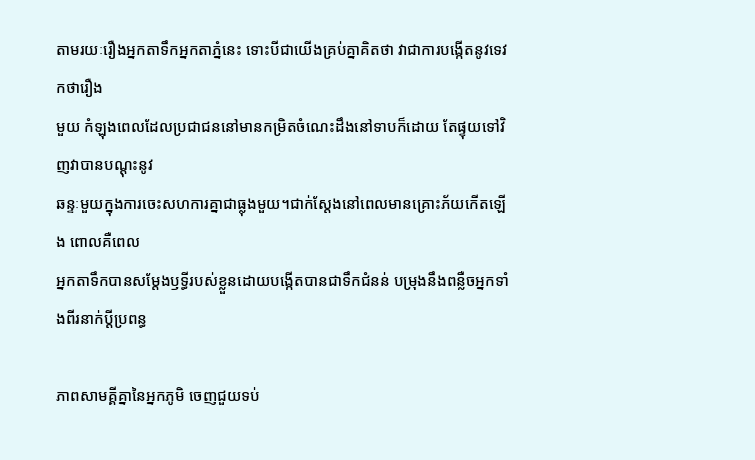តាមរយៈរឿងអ្នកតាទឹកអ្នកតាភ្នំនេះ ទោះបីជាយើងគ្រប់គ្នាគិតថា វាជាការបង្កើតនូវទេវកថារឿង
មួយ កំឡុងពេលដែលប្រជាជននៅមានកម្រិតចំណេះដឹងនៅទាបក៏ដោយ តែផ្ទុយទៅវិញវាបានបណ្ដុះនូវ
ឆន្ទៈមួយក្នុងការចេះសហការគ្នាជាធ្លុងមួយ។ជាក់ស្តែងនៅពេលមានគ្រោះភ័យកើតឡើង ពោលគឺពេល
អ្នកតាទឹកបានសម្តែងឫទ្ធីរបស់ខ្លួនដោយបង្កើតបានជាទឹកជំនន់ បម្រុងនឹងពន្លឺចអ្នកទាំងពីរនាក់ប្តីប្រពន្ធ

ភាពសាមគ្គីគ្នានៃអ្នកភូមិ ចេញជួយទប់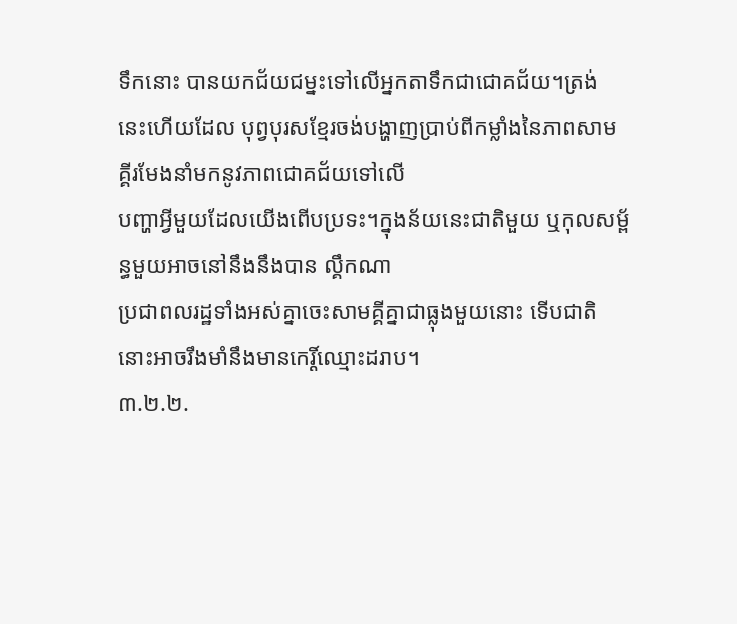ទឹកនោះ បានយកជ័យជម្នះទៅលើអ្នកតាទឹកជាជោគជ័យ។ត្រង់
នេះហើយដែល បុព្វបុរសខ្មែរចង់បង្ហាញប្រាប់ពីកម្លាំងនៃភាពសាមគ្គីរមែងនាំមកនូវភាពជោគជ័យទៅលើ
បញ្ហាអ្វីមួយដែលយើងពើបប្រទះ។ក្នុងន័យនេះជាតិមួយ ឬកុលសម្ព័ន្ធមួយអាចនៅនឹងនឹងបាន ល្គឹកណា
ប្រជាពលរដ្ឋទាំងអស់គ្នាចេះសាមគ្គីគ្នាជាធ្លុងមួយនោះ ទើបជាតិនោះអាចរឹងមាំនឹងមានកេរ្តិ៍ឈ្មោះដរាប។
៣.២.២.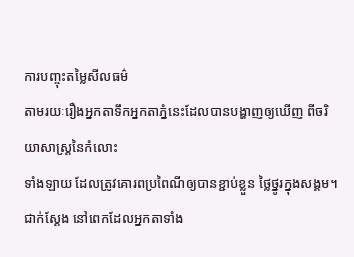ការបញ្ចុះតម្លៃសីលធម៌
តាមរយៈរឿងអ្នកតាទឹកអ្នកតាភ្នំនេះដែលបានបង្ហាញឲ្យឃើញ ពីចរិយាសាស្ត្រនៃកំលោះ
ទាំងឡាយ ដែលត្រូវគោរពប្រពៃណីឲ្យបានខ្ជាប់ខ្លួន ថ្លៃថ្នូរក្នុងសង្គម។ ជាក់ស្តែង នៅពេកដែលអ្នកតាទាំង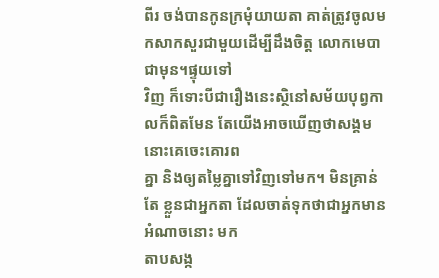ពីរ ចង់បានកូនក្រមុំយាយតា គាត់ត្រូវចូលមកសាកសួរជាមួយដើម្បីដឹងចិត្ត លោកមេបាជាមុន។ផ្ទុយទៅ
វិញ ក៏ទោះបីជារឿងនេះស្ថិនៅសម័យបុព្វកាលក៏ពិតមែន តែយើងអាចឃើញថាសង្គមនោះគេចេះគោរព
គ្នា និងឲ្យតម្លៃគ្នាទៅវិញទៅមក។ មិនគ្រាន់តែ ខ្លួនជាអ្នកតា ដែលចាត់ទុកថាជាអ្នកមានអំណាចនោះ មក
តាបសង្ក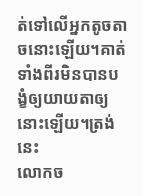ត់ទៅលើអ្នកតូចតាចនោះឡើយ។គាត់ទាំងពីរមិនបានបង្ខំឲ្យយាយតាឲ្យនោះឡើយ។ត្រង់នេះ
លោកច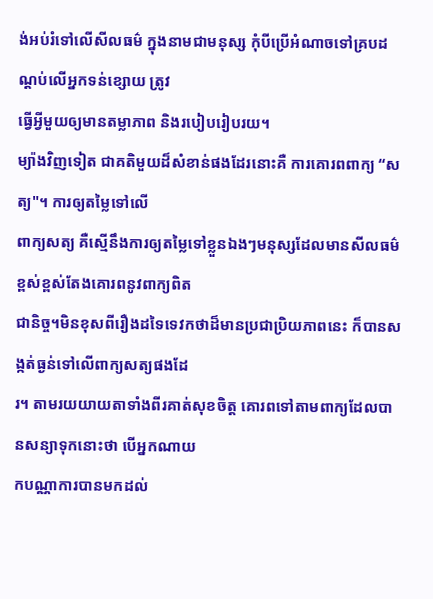ង់អប់រំទៅលើសីលធម៌ ក្នុងនាមជាមនុស្ស កុំបីប្រើអំណាចទៅគ្របដណ្តប់លើអ្នកទន់ខ្សោយ ត្រូវ
ធ្វើអ្វីមួយឲ្យមានតម្លាភាព និងរបៀបរៀបរយ។
ម្យ៉ាងវិញទៀត ជាគតិមួយដ៏សំខាន់ផងដែរនោះគឺ ការគោរពពាក្យ “សត្យ"។ ការឲ្យតម្លៃទៅលើ
ពាក្យសត្យ គឺស្មើនឹងការឲ្យតម្លៃទៅខ្លួនឯងៗមនុស្សដែលមានសីលធម៌ខ្ពស់ខ្ពស់តែងគោរពនូវពាក្យពិត
ជានិច្ច។មិនខុសពីរឿងដទៃទេវកថាដ៏មានប្រជាប្រិយភាពនេះ ក៏បានសង្កត់ធ្ងន់ទៅលើពាក្យសត្យផងដែ
រ។ តាមរយយាយតាទាំងពីរគាត់សុខចិត្ត គោរពទៅតាមពាក្យដែលបានសន្យាទុកនោះថា បើអ្នកណាយ
កបណ្ណាការបានមកដល់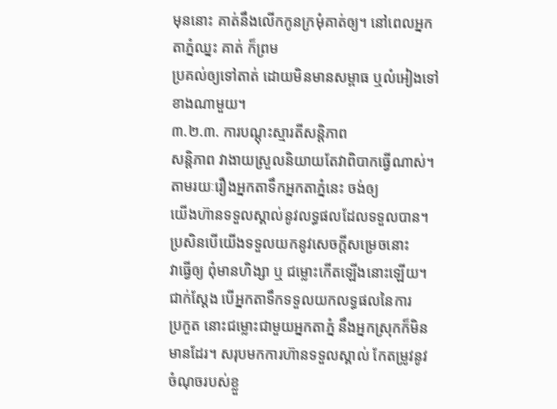មុននោះ គាត់នឹងលើកកូនក្រមុំគាត់ឲ្យ។ នៅពេលអ្នកតាភ្នំឈ្នះ គាត់ ក៏ព្រម
ប្រគល់ឲ្យទៅតាត់ ដោយមិនមានសម្ពាធ ឬលំអៀងទៅខាងណាមួយ។
៣.២.៣. ការបណ្តុះស្មារតីសន្តិភាព
សន្តិភាព វាងាយស្រួលនិយាយតែវាពិបាកធ្វើណាស់។ តាមរយៈរឿងអ្នកតាទឹកអ្នកតាភ្នំនេះ ចង់ឲ្យ
យើងហ៊ានទទួលស្គាល់នូវលទ្ធផលដែលទទួលបាន។ ប្រសិនបើយើងទទួលយកនូវសេចក្តីសម្រេចនោះ
វាធ្វើឲ្យ ពុំមានហិង្សា ឬ ជម្លោះកើតឡើងនោះឡើយ។ ជាក់ស្តែង បើអ្នកតាទឹកទទួលយកលទ្ធផលនៃការ
ប្រកួត នោះជម្លោះជាមួយអ្នកតាភ្នំ នឹងអ្នកស្រុកក៏មិនមានដែរ។ សរុបមកការហ៊ានទទួលស្គាល់ កែតម្រូវនូវ
ចំណុចរបស់ខ្លួ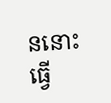ននោះធ្វើ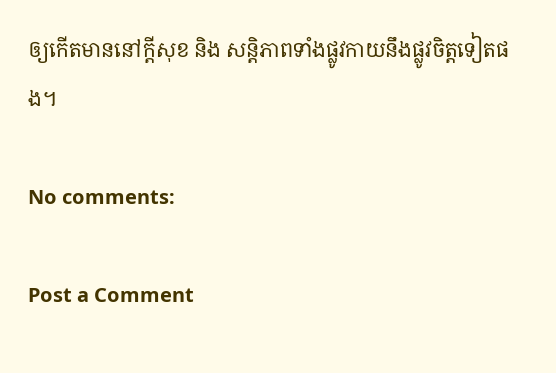ឲ្យកើតមាននៅក្តីសុខ និង សន្តិភាពទាំងផ្លូវកាយនឹងផ្លូវចិត្តទៀតផង។

No comments:

Post a Comment